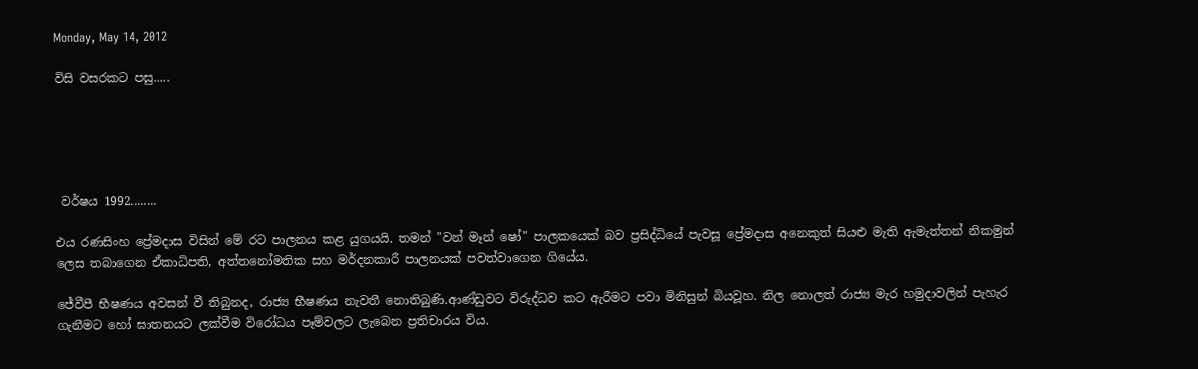Monday, May 14, 2012

විසි වසරකට පසු.....





 වර්ෂය 1992........

එය රණසිංහ ප්‍රේමදාස විසින් මේ රට පාලනය කළ යුගයයි. තමන් "වන් මෑන් ෂෝ" පාලකයෙක් බව ප්‍රසිද්ධියේ පැවසූ ප්‍රේමදාස අනෙකුත් සියළු මැති ඇමැත්තන් නිකමුන් ලෙස තබාගෙන ඒකාධිපති, අත්තනෝමතික සහ මර්දනකාරී පාලනයක් පවත්වාගෙන ගියේය.

ජේවීපී භීෂණය අවසන් වී තිබුනද, රාජ්‍ය භීෂණය නැවතී නොතිබුණි.ආණ්ඩුවට විරුද්ධව කට ඇරීමට පවා මිනිසුන් බියවූහ. නිල නොලත් රාජ්‍ය මැර හමුදාවලින් පැහැර ගැනීමට හෝ ඝාතනයට ලක්වීම විරෝධය පෑම්වලට ලැබෙන ප්‍රතිචාරය විය.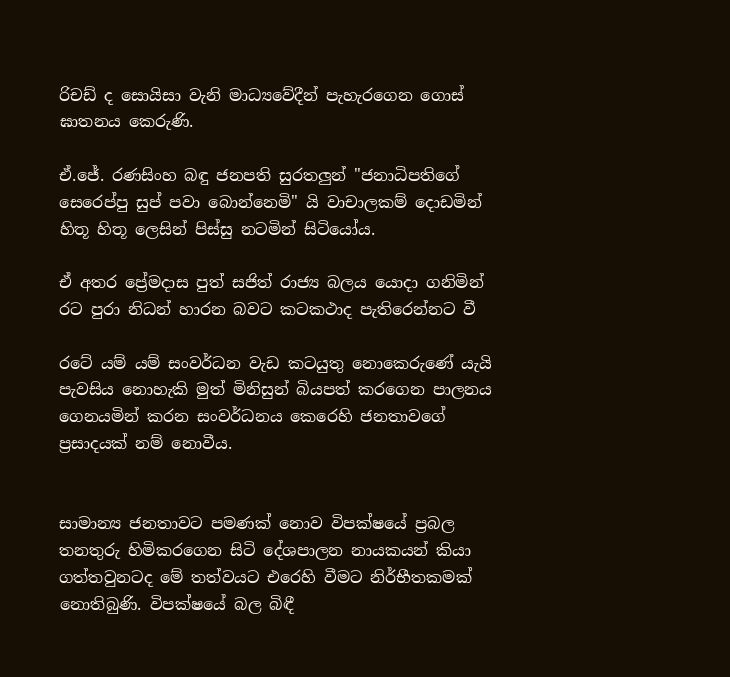රිචඩ් ද සොයිසා වැනි මාධ්‍යවේදීන් පැහැරගෙන ගොස් ඝාතනය කෙරුණි.

ඒ.ජේ. රණසිංහ බඳු ජනපති සුරතලුන් "ජනාධිපතිගේ සෙරෙප්පු සුප් පවා බොන්නෙමි" යි වාචාලකම් දොඩමින් හිතූ හිතූ ලෙසින් පිස්සු නටමින් සිටියෝය.

ඒ අතර ප්‍රේමදාස පුත් සජිත් රාජ්‍ය බලය යොදා ගනිමින් රට පුරා නිධන් හාරන බවට කටකථාද පැතිරෙන්නට වී

රටේ යම් යම් සංවර්ධන වැඩ කටයුතු නොකෙරුණේ යැයි පැවසිය නොහැකි මුත් මිනිසුන් බියපත් කරගෙන පාලනය ගෙනයමින් කරන සංවර්ධනය කෙරෙහි ජනතාවගේ ප්‍රසාදයක් නම් නොවීය.


සාමාන්‍ය ජනතාවට පමණක් නොව විපක්ෂයේ ප්‍රබල තනතුරු හිමිකරගෙන සිටි දේශපාලන නායකයන් කියා ගත්තවුනටද මේ තත්වයට එරෙහි වීමට නිර්භීතකමක් නොතිබුණි. විපක්ෂයේ බල බිඳී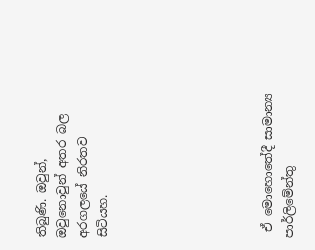තිබුණි. ඔවුන්, ඔවුනොවුන් අතර බල අරගලයේ නිරතව සිටියහ.







 ඒ මොහොතේදී සාමාන්‍ය පාර්ලිමේන්තු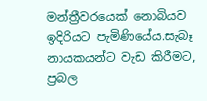මන්ත්‍රීවරයෙක් නොබියව ඉදිරියට පැමිණියේය.සැබෑ නායකයන්ට වැඩ කිරීමට, ප්‍රබල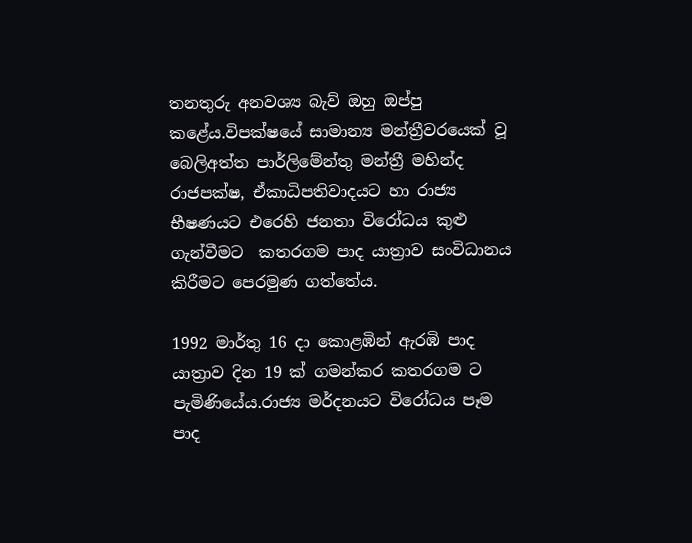තනතුරු අනවශ්‍ය බැව් ඔහු ඔප්පු කළේය.විපක්ෂයේ සාමාන්‍ය මන්ත්‍රීවරයෙක් වූ බෙලිඅත්ත පාර්ලිමේන්තු මන්ත්‍රී මහින්ද රාජපක්ෂ, ඒකාධිපතිවාදයට හා රාජ්‍ය භීෂණයට එරෙහි ජනතා විරෝධය කුළු ගැන්වීමට  කතරගම පාද යාත්‍රාව සංවිධානය කිරීමට පෙරමුණ ගත්තේය.

1992 මාර්තු 16 දා කොළඹින් ඇරඹි පාද යාත්‍රාව දින 19 ක් ගමන්කර කතරගම ට පැමිණියේය.රාජ්‍ය මර්දනයට විරෝධය පෑම පාද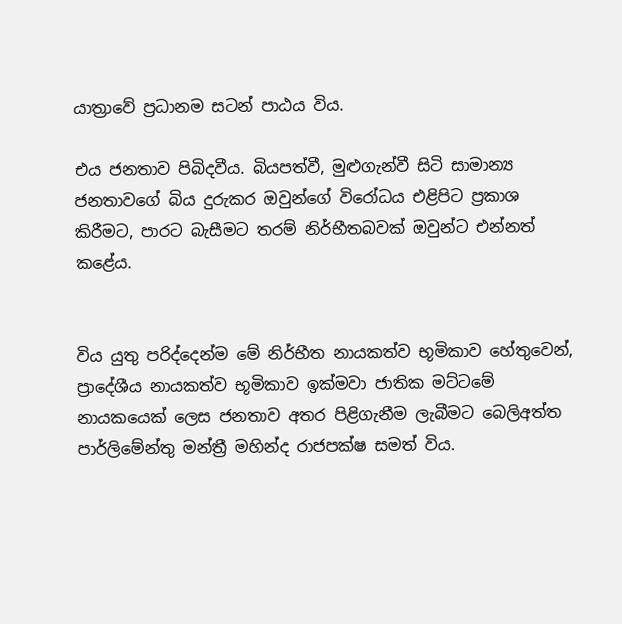යාත්‍රාවේ ප්‍රධානම සටන් පාඨය විය.

එය ජනතාව පිබිදවීය. බියපත්වී, මුළුගැන්වී සිටි සාමාන්‍ය ජනතාවගේ බිය දුරුකර ඔවුන්ගේ විරෝධය එළිපිට ප්‍රකාශ කිරීමට, පාරට බැසීමට තරම් නිර්භීතබවක් ඔවුන්ට එන්නත් කළේය.


විය යුතු පරිද්දෙන්ම මේ නිර්භීත නායකත්ව භූමිකාව හේතුවෙන්, ප්‍රාදේශීය නායකත්ව භූමිකාව ඉක්මවා ජාතික මට්ටමේ නායකයෙක් ලෙස ජනතාව අතර පිළිගැනීම ලැබීමට බෙලිඅත්ත පාර්ලිමේන්තු මන්ත්‍රී මහින්ද රාජපක්ෂ සමත් විය.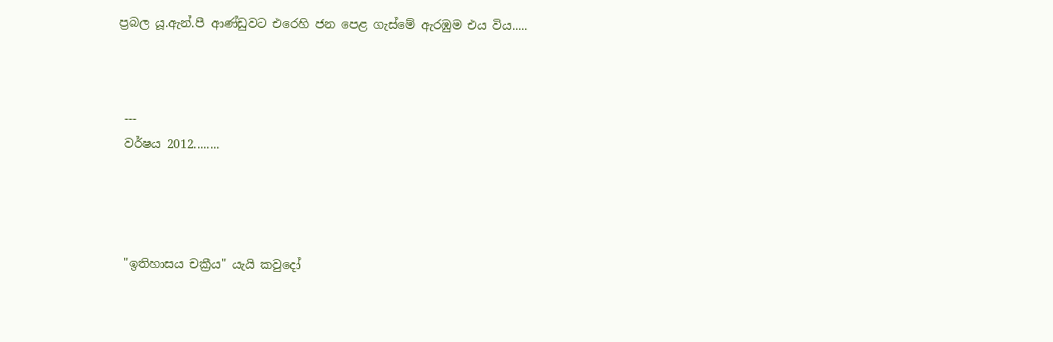ප්‍රබල යූ.ඇන්.පී ආණ්ඩුවට එරෙහි ජන පෙළ ගැස්මේ ඇරඹුම එය විය.....



 ---
 වර්ෂය 2012........




 "ඉතිහාසය චක්‍රීය" යැයි කවුදෝ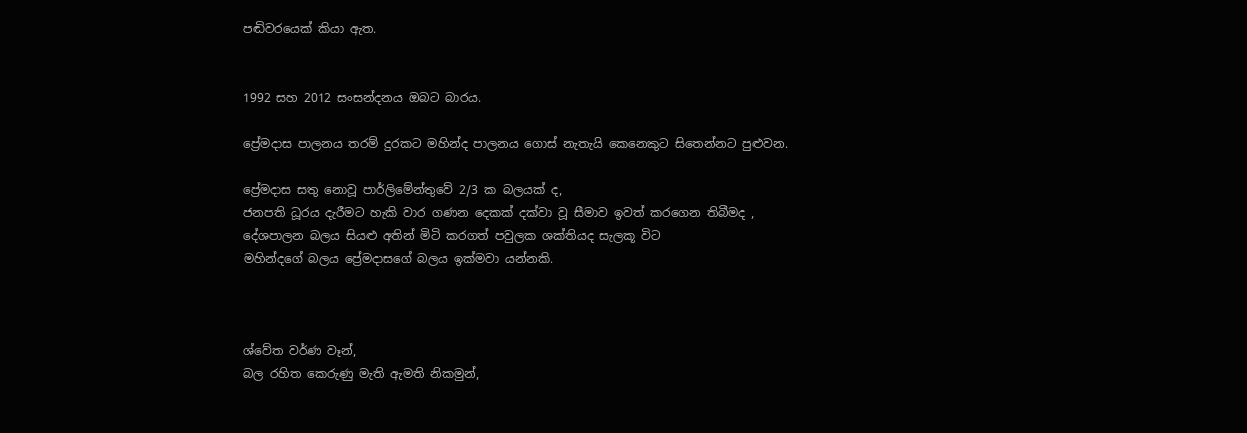පඬිවරයෙක් කියා ඇත.


1992 සහ 2012 සංසන්දනය ඔබට බාරය.

ප්‍රේමදාස පාලනය තරම් දුරකට මහින්ද පාලනය ගොස් නැතැයි කෙනෙකුට සිතෙන්නට පුළුවන.

ප්‍රේමදාස සතු නොවූ පාර්ලිමේන්තුවේ 2/3 ක බලයක් ද,
ජනපති ධූරය දැරීමට හැකි වාර ගණන දෙකක් දක්වා වූ සීමාව ඉවත් කරගෙන තිබීමද ,
දේශපාලන බලය සියළු අතින් මිටි කරගත් පවුලක ශක්තියද සැලකූ විට
මහින්දගේ බලය ප්‍රේමදාසගේ බලය ඉක්මවා යන්නකි.



ශ්වේත වර්ණ වෑන්,
බල රහිත කෙරුණු මැති ඇමති නිකමුන්,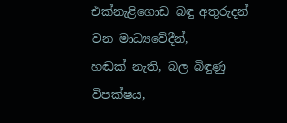එක්නැළිගොඩ බඳු අතුරුදන් වන මාධ්‍යවේදීන්,
හඬක් නැති, බල බිඳුණු විපක්ෂය,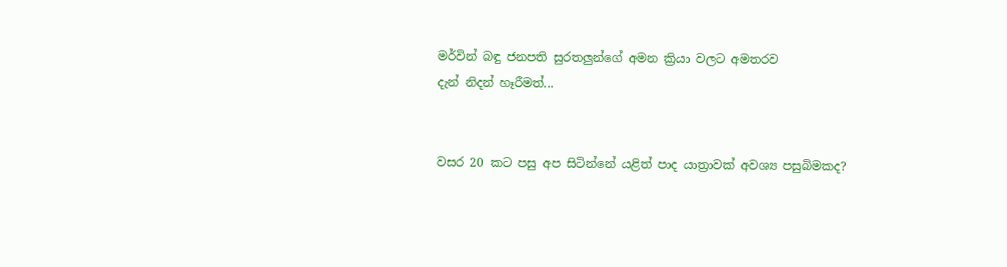මර්වින් බඳු ජනපති සුරතලුන්ගේ අමන ක්‍රියා වලට අමතරව
දැන් නිදන් හෑරීමත්...


වසර 20 කට පසු අප සිටින්නේ යළිත් පාද යාත්‍රාවක් අවශ්‍ය පසුබිමකද?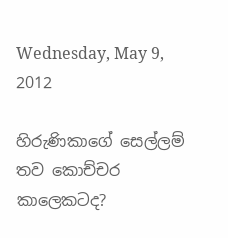Wednesday, May 9, 2012

හිරුණිකාගේ සෙල්ලම් තව කොච්චර කාලෙකටද?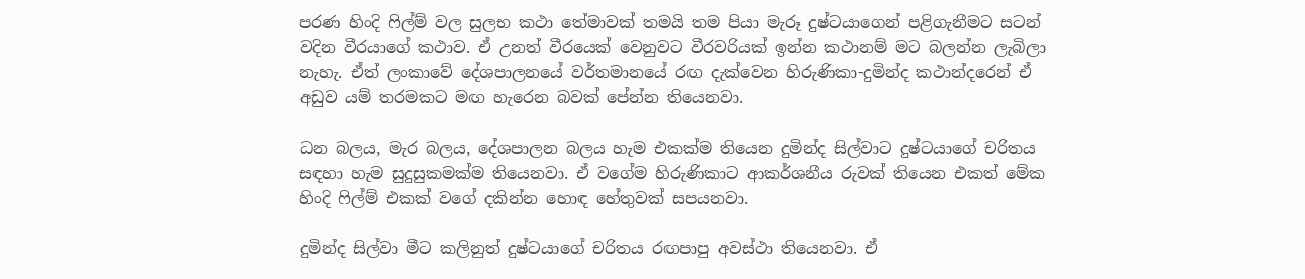පරණ හිංදි ෆිල්ම් වල සුලභ කථා තේමාවක් තමයි තම පියා මැරූ දුෂ්ටයාගෙන් පළිගැනීමට සටන් වදින වීරයාගේ කථාව. ඒ උනත් වීරයෙක් වෙනුවට වීරවරියක් ඉන්න කථානම් මට බලන්න ලැබිලා නැහැ. ඒත් ලංකාවේ දේශපාලනයේ වර්තමානයේ රඟ දැක්වෙන හිරුණිකා-දුමින්ද කථාන්දරෙන් ඒ අඩුව යම් තරමකට මඟ හැරෙන බවක් පේන්න තියෙනවා.

ධන බලය, මැර බලය, දේශපාලන බලය හැම එකක්ම තියෙන දුමින්ද සිල්වාට දුෂ්ටයාගේ චරිතය සඳහා හැම සුදුසුකමක්ම තියෙනවා. ඒ වගේම හිරුණිකාට ආකර්ශනීය රුවක් තියෙන එකත් මේක හිංදි ෆිල්ම් එකක් වගේ දකින්න හොඳ හේතුවක් සපයනවා.

දුමින්ද සිල්වා මීට කලිනුත් දුෂ්ටයාගේ චරිතය රඟපාපු අවස්ථා තියෙනවා. ඒ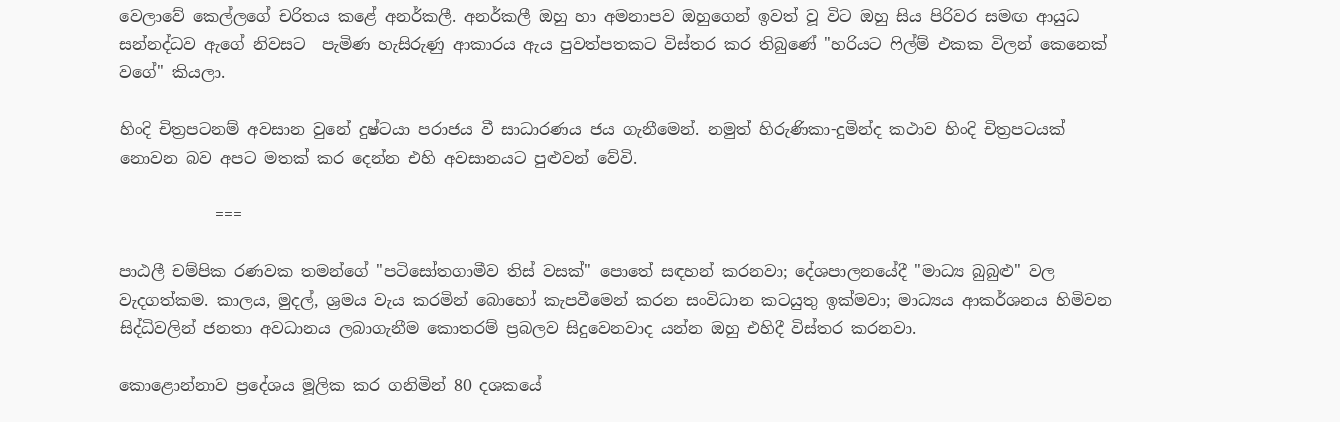වෙලාවේ කෙල්ලගේ චරිතය කළේ අනර්කලී. අනර්කලී ඔහු හා අමනාපව ඔහුගෙන් ඉවත් වූ විට ඔහු සිය පිරිවර සමඟ ආයුධ සන්නද්ධව ඇගේ නිවසට  පැමිණ හැසිරුණු ආකාරය ඇය පුවත්පතකට විස්තර කර තිබුණේ "හරියට ෆිල්ම් එකක විලන් කෙනෙක් වගේ" කියලා.

හිංදි චිත්‍රපටනම් අවසාන වුනේ දුෂ්ටයා පරාජය වී සාධාරණය ජය ගැනීමෙන්. නමුත් හිරුණිකා-දුමින්ද කථාව හිංදි චිත්‍රපටයක් නොවන බව අපට මතක් කර දෙන්න එහි අවසානයට පුළුවන් වේවි.

            ===

පාඨලී චම්පික රණවක තමන්ගේ "පටිසෝතගාමීව තිස් වසක්" පොතේ සඳහන් කරනවා; දේශපාලනයේදී "මාධ්‍ය බුබුළු" වල වැදගත්කම. කාලය, මුදල්, ශ්‍රමය වැය කරමින් බොහෝ කැපවීමෙන් කරන සංවිධාන කටයුතු ඉක්මවා; මාධ්‍යය ආකර්ශනය හිමිවන සිද්ධිවලින් ජනතා අවධානය ලබාගැනීම කොතරම් ප්‍රබලව සිදුවෙනවාද යන්න ඔහු එහිදී විස්තර කරනවා.

කොළොන්නාව ප්‍රදේශය මූලික කර ගනිමින් 80 දශකයේ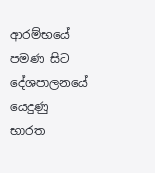ආරම්භයේ පමණ සිට දේශපාලනයේ යෙදුණු භාරත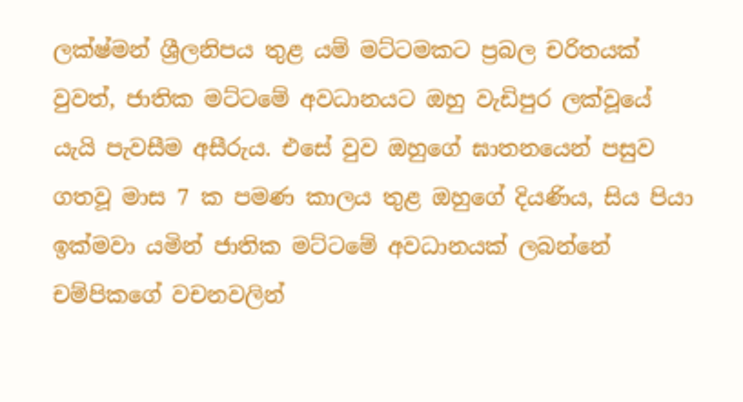ලක්ෂ්මන් ශ්‍රීලනිපය තුළ යම් මට්ටමකට ප්‍රබල චරිතයක් වුවත්, ජාතික මට්ටමේ අවධානයට ඔහු වැඩිපුර ලක්වූයේ යැයි පැවසීම අසීරුය. එසේ වුව ඔහුගේ ඝාතනයෙන් පසුව ගතවූ මාස 7 ක පමණ කාලය තුළ ඔහුගේ දියණිය, සිය පියා ඉක්මවා යමින් ජාතික මට්ටමේ අවධානයක් ලබන්නේ චම්පිකගේ වචනවලින්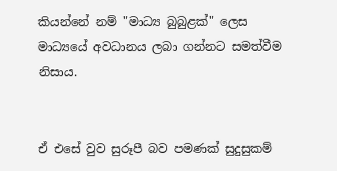කියන්නේ නම් "මාධ්‍ය බුබුළක්" ලෙස මාධ්‍යයේ අවධානය ලබා ගන්නට සමත්වීම නිසාය.


ඒ එසේ වුව සුරූපී බව පමණක් සුදුසුකම්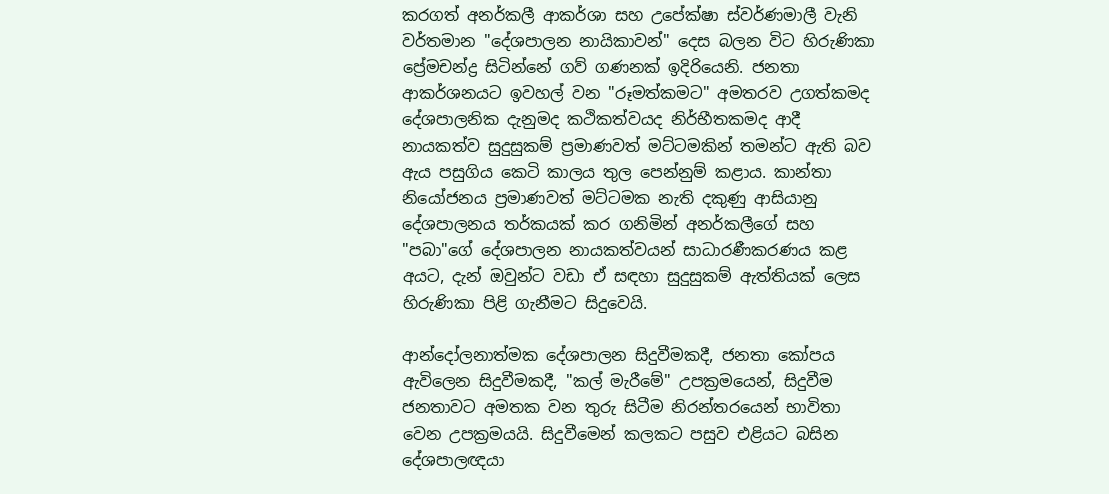කරගත් අනර්කලී ආකර්ශා සහ උපේක්ෂා ස්වර්ණමාලී වැනි වර්තමාන "දේශපාලන නායිකාවන්" දෙස බලන විට හිරුණිකා ප්‍රේමචන්ද්‍ර සිටින්නේ ගව් ගණනක් ඉදිරියෙනි. ජනතා ආකර්ශනයට ඉවහල් වන "රූමත්කමට" අමතරව උගත්කමද දේශපාලනික දැනුමද කථිකත්වයද නිර්භීතකමද ආදී නායකත්ව සුදුසුකම් ප්‍රමාණවත් මට්ටමකින් තමන්ට ඇති බව ඇය පසුගිය කෙටි කාලය තුල පෙන්නුම් කළාය. කාන්තා නියෝජනය ප්‍රමාණවත් මට්ටමක නැති දකුණු ආසියානු දේශපාලනය තර්කයක් කර ගනිමින් අනර්කලීගේ සහ "පබා"ගේ දේශපාලන නායකත්වයන් සාධාරණීකරණය කළ අයට, දැන් ඔවුන්ට වඩා ඒ සඳහා සුදුසුකම් ඇත්තියක් ලෙස හිරුණිකා පිළි ගැනීමට සිදුවෙයි.

ආන්දෝලනාත්මක දේශපාලන සිදුවීමකදී, ජනතා කෝපය ඇවිලෙන සිදුවීමකදී, "කල් මැරීමේ" උපක්‍රමයෙන්, සිදුවීම ජනතාවට අමතක වන තුරු සිටීම නිරන්තරයෙන් භාවිතා වෙන උපක්‍රමයයි. සිදුවීමෙන් කලකට පසුව එළියට බසින දේශපාලඥයා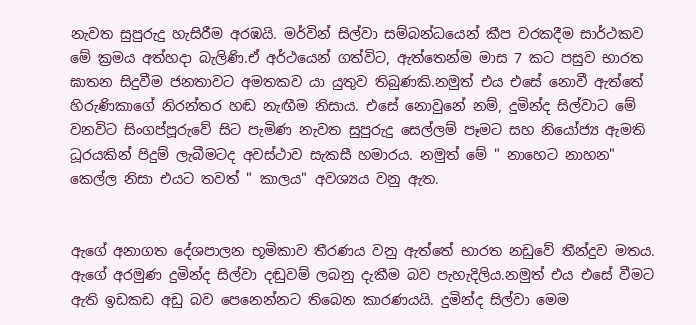නැවත සුපුරුදු හැසිරීම අරඹයි. මර්වින් සිල්වා සම්බන්ධයෙන් කීප වරකදීම සාර්ථකව මේ ක්‍රමය අත්හදා බැලිණි.ඒ අර්ථයෙන් ගත්විට, ඇත්තෙන්ම මාස 7 කට පසුව භාරත ඝාතන සිදුවීම ජනතාවට අමතකව යා යුතුව තිබුණකි.නමුත් එය එසේ නොවී ඇත්තේ හිරුණිකාගේ නිරන්තර හඬ නැඟීම නිසාය. එසේ නොවුනේ නම්, දුමින්ද සිල්වාට මේ වනවිට සිංගප්පූරුවේ සිට පැමිණ නැවත සුපුරුදු සෙල්ලම් පෑමට සහ නියෝජ්‍ය ඇමති ධූරයකින් පිදුම් ලැබීමටද අවස්ථාව සැකසී හමාරය. නමුත් මේ " නාහෙට නාහන" කෙල්ල නිසා එයට තවත් " කාලය" අවශ්‍යය වනු ඇත.


ඇගේ අනාගත දේශපාලන භූමිකාව තීරණය වනු ඇත්තේ භාරත නඩුවේ තීන්දුව මතය. ඇගේ අරමුණ දුමින්ද සිල්වා දඬුවම් ලබනු දැකීම බව පැහැදිලිය.නමුත් එය එසේ වීමට ඇති ඉඩකඩ අඩු බව පෙනෙන්නට තිබෙන කාරණයයි. දුමින්ද සිල්වා මෙම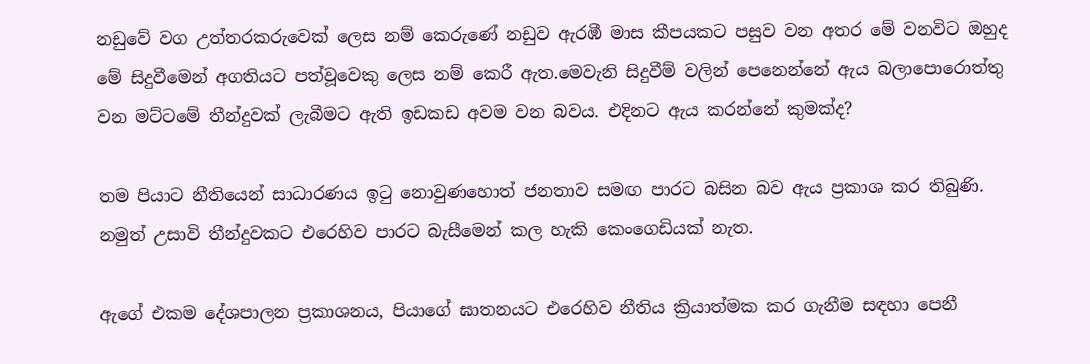නඩුවේ වග උත්තරකරුවෙක් ලෙස නම් කෙරුණේ නඩුව ඇරඹී මාස කීපයකට පසුව වන අතර මේ වනවිට ඔහුද මේ සිදුවීමෙන් අගතියට පත්වූවෙකු ලෙස නම් කෙරී ඇත.මෙවැනි සිදුවීම් වලින් පෙනෙන්නේ ඇය බලාපොරොත්තු වන මට්ටමේ තීන්දුවක් ලැබීමට ඇති ඉඩකඩ අවම වන බවය. එදිනට ඇය කරන්නේ කුමක්ද?

තම පියාට නීතියෙන් සාධාරණය ඉටු නොවුණහොත් ජනතාව සමඟ පාරට බසින බව ඇය ප්‍රකාශ කර තිබුණි. නමුත් උසාවි තීන්දුවකට එරෙහිව පාරට බැසීමෙන් කල හැකි කෙංගෙඩියක් නැත.

ඇගේ එකම දේශපාලන ප්‍රකාශනය, පියාගේ ඝාතනයට එරෙහිව නීතිය ක්‍රියාත්මක කර ගැනීම සඳහා පෙනී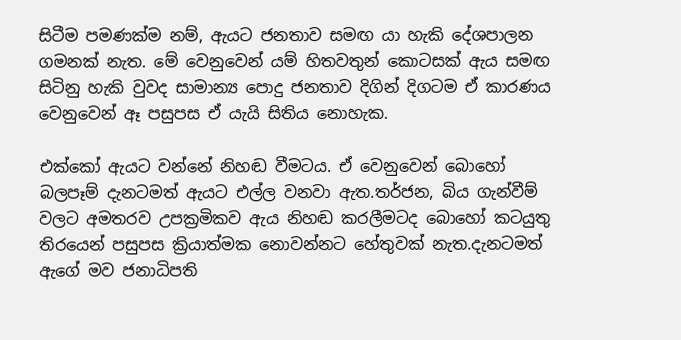සිටීම පමණක්ම නම්, ඇයට ජනතාව සමඟ යා හැකි දේශපාලන ගමනක් නැත. මේ වෙනුවෙන් යම් හිතවතුන් කොටසක් ඇය සමඟ සිටිනු හැකි වුවද සාමාන්‍ය පොදු ජනතාව දිගින් දිගටම ඒ කාරණය වෙනුවෙන් ඈ පසුපස ඒ යැයි සිතිය නොහැක.

එක්කෝ ඇයට වන්නේ නිහඬ වීමටය. ඒ වෙනුවෙන් බොහෝ බලපෑම් දැනටමත් ඇයට එල්ල වනවා ඇත.තර්ජන, බිය ගැන්වීම් වලට අමතරව උපක්‍රමිකව ඇය නිහඬ කරලීමටද බොහෝ කටයුතු තිරයෙන් පසුපස ක්‍රියාත්මක නොවන්නට හේතුවක් නැත.දැනටමත් ඇගේ මව ජනාධිපති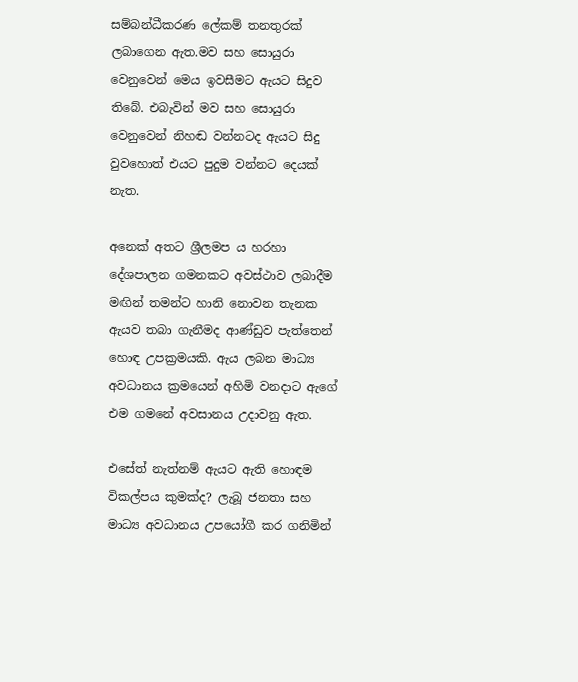සම්බන්ධීකරණ ලේකම් තනතුරක් ලබාගෙන ඇත.මව සහ සොයුරා වෙනුවෙන් මෙය ඉවසීමට ඇයට සිදුව තිබේ. එබැවින් මව සහ සොයුරා වෙනුවෙන් නිහඬ වන්නටද ඇයට සිදු වුවහොත් එයට පුදුම වන්නට දෙයක් නැත.

අනෙක් අතට ශ්‍රීලමප ය හරහා දේශපාලන ගමනකට අවස්ථාව ලබාදීම මඟින් තමන්ට හානි නොවන තැනක ඇයව තබා ගැනීමද ආණ්ඩුව පැත්තෙන් හොඳ උපක්‍රමයකි. ඇය ලබන මාධ්‍ය අවධානය ක්‍රමයෙන් අහිමි වනදාට ඇගේ එම ගමනේ අවසානය උදාවනු ඇත.

එසේත් නැත්නම් ඇයට ඇති හොඳම විකල්පය කුමක්ද? ලැබූ ජනතා සහ මාධ්‍ය අවධානය උපයෝගී කර ගනිමින්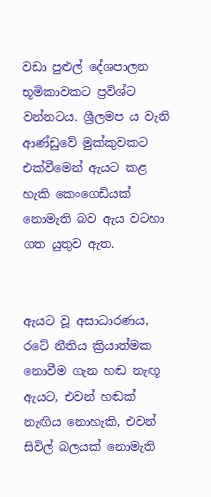වඩා පුළුල් දේශපාලන භූමිකාවකට ප්‍රවිශ්ට වන්නටය. ශ්‍රීලමප ය වැනි ආණ්ඩුවේ මුක්කුවකට එක්වීමෙන් ඇයට කළ හැකි කෙංගෙඩියක් නොමැති බව ඇය වටහා ගත යුතුව ඇත.


ඇයට වූ අසාධාරණය, රටේ නීතිය ක්‍රියාත්මක නොවීම ගැන හඬ නැඟූ ඇයට, එවන් හඬක් නැඟිය නොහැකි, එවන් සිවිල් බලයක් නොමැති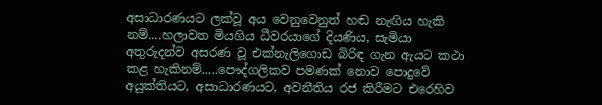අසාධාරණයට ලක්වූ අය වෙනුවෙනුත් හඬ නැඟිය හැකි නම්....හලාවත මියගිය ධීවරයාගේ දියණිය, සැමියා අතුරුදන්ව අසරණ වූ එක්නැලිගොඩ බිරිඳ ගැන ඇයට කථා කළ හැකිනම්.....පෞද්ගලිකව පමණක් නොව පොදුවේ අයුක්තියට, අසාධාරණයට, අවනීතිය රජ කිරීමට එරෙහිව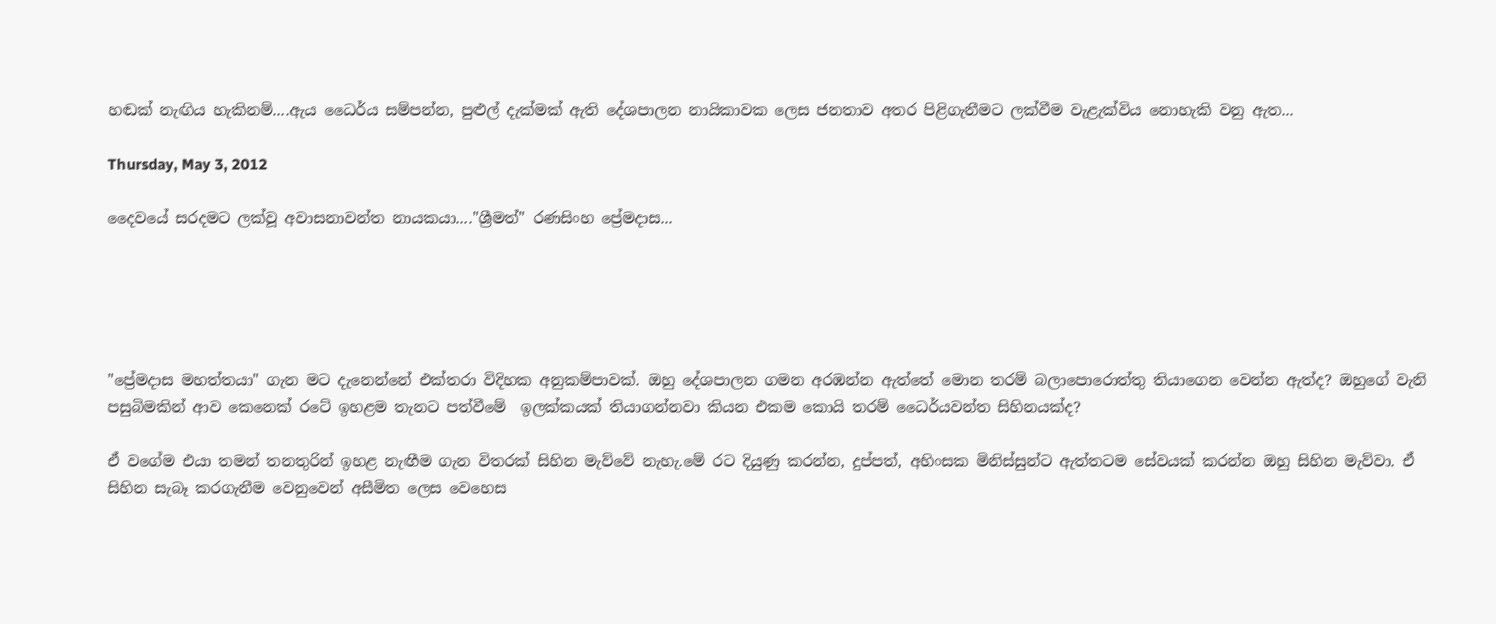හඬක් නැඟිය හැකිනම්....ඇය ධෛර්ය සම්පන්න, පුළුල් දැක්මක් ඇති දේශපාලන නායිකාවක ලෙස ජනතාව අතර පිළිගැනීමට ලක්වීම වැළැක්විය නොහැකි වනු ඇත...

Thursday, May 3, 2012

දෛවයේ සරදමට ලක්වූ අවාසනාවන්ත නායකයා...."ශ්‍රීමත්" රණසිංහ ප්‍රේමදාස...





"ප්‍රේමදාස මහත්තයා" ගැන මට දැනෙන්නේ එක්තරා විදිහක අනුකම්පාවක්. ඔහු දේශපාලන ගමන අරඹන්න ඇත්තේ මොන තරම් බලාපොරොත්තු තියාගෙන වෙන්න ඇත්ද? ඔහුගේ වැනි පසුබිමකින් ආව කෙනෙක් රටේ ඉහළම තැනට පත්වීමේ  ඉලක්කයක් තියාගන්නවා කියන එකම කොයි තරම් ධෛර්යවන්ත සිහිනයක්ද?

ඒ වගේම එයා තමන් තනතුරින් ඉහළ නැඟීම ගැන විතරක් සිහින මැව්වේ නැහැ.මේ රට දියුණු කරන්න, දුප්පත්, අහිංසක මිනිස්සුන්ට ඇත්තටම සේවයක් කරන්න ඔහු සිහින මැව්වා. ඒ සිහින සැබෑ කරගැනීම වෙනුවෙන් අසීමිත ලෙස වෙහෙස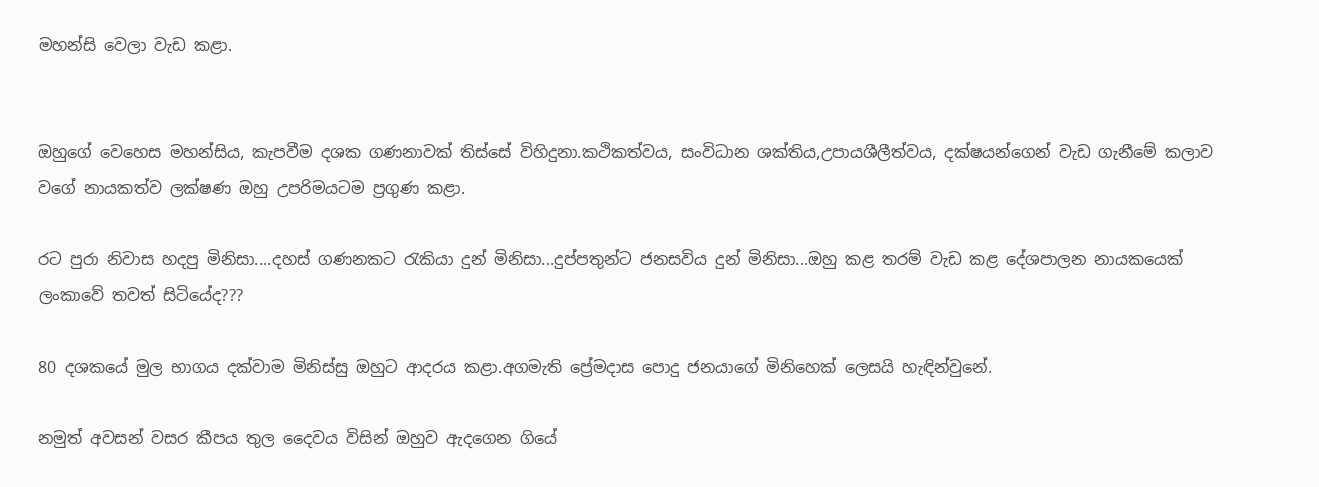මහන්සි වෙලා වැඩ කළා.


ඔහුගේ වෙහෙස මහන්සිය, කැපවීම දශක ගණනාවක් තිස්සේ විහිදුනා.කථිකත්වය, සංවිධාන ශක්තිය,උපායශීලීත්වය, දක්ෂයන්ගෙන් වැඩ ගැනීමේ කලාව වගේ නායකත්ව ලක්ෂණ ඔහු උපරිමයටම ප්‍රගුණ කළා.

රට පුරා නිවාස හදපු මිනිසා....දහස් ගණනකට රැකියා දුන් මිනිසා...දුප්පතුන්ට ජනසවිය දුන් මිනිසා...ඔහු කළ තරම් වැඩ කළ දේශපාලන නායකයෙක් ලංකාවේ තවත් සිටියේද???

80 දශකයේ මුල භාගය දක්වාම මිනිස්සු ඔහුට ආදරය කළා.අගමැති ප්‍රේමදාස පොදු ජනයාගේ මිනිහෙක් ලෙසයි හැඳින්වුනේ.

නමුත් අවසන් වසර කීපය තුල දෛවය විසින් ඔහුව ඇදගෙන ගියේ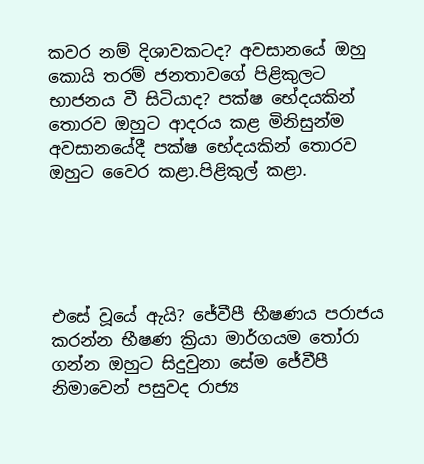කවර නම් දිශාවකටද? අවසානයේ ඔහු කොයි තරම් ජනතාවගේ පිළිකුලට භාජනය වී සිටියාද? පක්ෂ භේදයකින් තොරව ඔහුට ආදරය කළ මිනිසුන්ම අවසානයේදී පක්ෂ භේදයකින් තොරව ඔහුට වෛර කළා.පිළිකුල් කළා.





එසේ වූයේ ඇයි? ජේවීපී භීෂණය පරාජය කරන්න භීෂණ ක්‍රියා මාර්ගයම තෝරා ගන්න ඔහුට සිදුවුනා සේම ජේවීපී නිමාවෙන් පසුවද රාජ්‍ය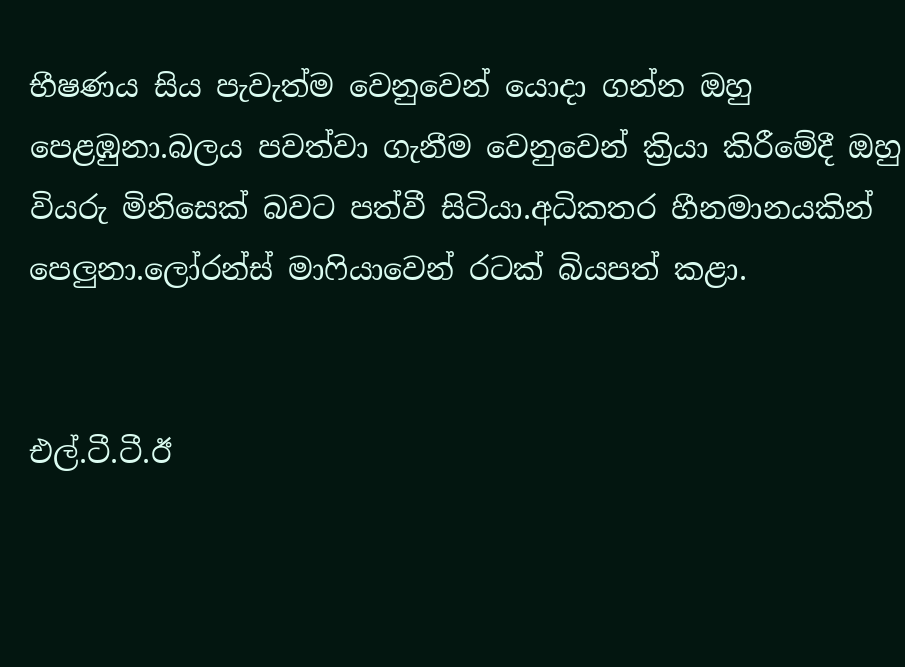භීෂණය සිය පැවැත්ම වෙනුවෙන් යොදා ගන්න ඔහු පෙළඹුනා.බලය පවත්වා ගැනීම වෙනුවෙන් ක්‍රියා කිරීමේදී ඔහු වියරු මිනිසෙක් බවට පත්වී සිටියා.අධිකතර හීනමානයකින් පෙලුනා.ලෝරන්ස් මාෆියාවෙන් රටක් බියපත් කළා.


එල්.ටී.ටී.ඊ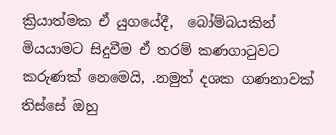ක්‍රියාත්මක ඒ යුගයේදී,  බෝම්බයකින් මියයාමට සිදුවීම ඒ තරම් කණගාටුවට කරුණක් නෙමෙයි, .නමුත් දශක ගණනාවක් තිස්සේ ඔහු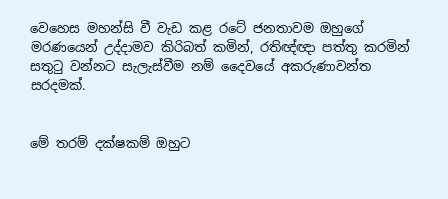වෙහෙස මහන්සි වී වැඩ කළ රටේ ජනතාවම ඔහුගේ මරණයෙන් උද්දාමව කිරිබත් කමින්, රතිඥ්ඥා පත්තු කරමින් සතුටු වන්නට සැලැස්වීම නම් දෛවයේ අකරුණාවන්ත සරදමක්.


මේ තරම් දක්ෂකම් ඔහුට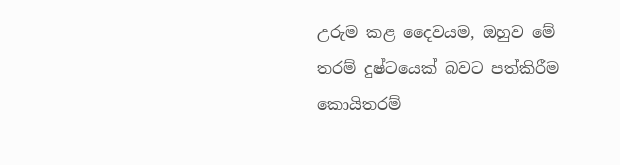උරුම කළ දෛවයම, ඔහුව මේ තරම් දුෂ්ටයෙක් බවට පත්කිරීම කොයිතරම්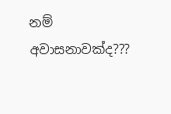නම් අවාසනාවක්ද???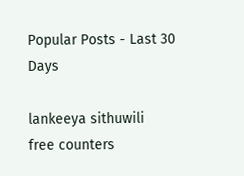Popular Posts - Last 30 Days

lankeeya sithuwili
free counters